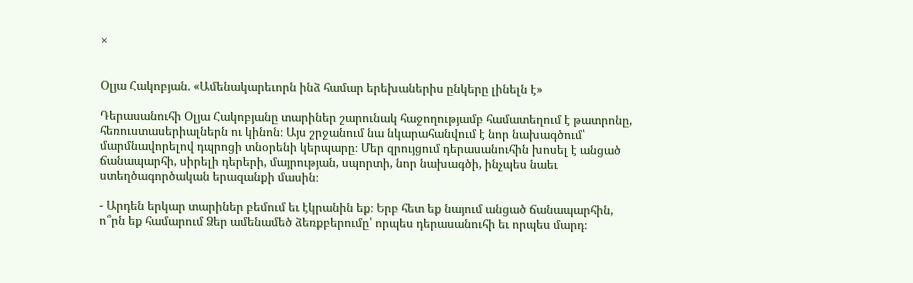×


Օլյա Հակոբյան. «Ամենակարեւորն ինձ համար երեխաներիս ընկերը լինելն է»

Դերասանուհի Օլյա Հակոբյանը տարիներ շարունակ հաջողությամբ համատեղում է թատրոնը, հեռուստասերիալներն ու կինոն։ Այս շրջանում նա նկարահանվում է նոր նախագծում՝ մարմնավորելով դպրոցի տնօրենի կերպարը։ Մեր զրույցում դերասանուհին խոսել է անցած ճանապարհի, սիրելի դերերի, մայրության, սպորտի, նոր նախագծի, ինչպես նաեւ ստեղծագործական երազանքի մասին։

- Արդեն երկար տարիներ բեմում եւ էկրանին եք։ Երբ հետ եք նայում անցած ճանապարհին, ո՞րն եք համարում Ձեր ամենամեծ ձեռքբերումը՝ որպես դերասանուհի եւ որպես մարդ։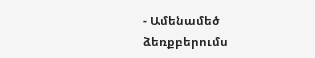- Ամենամեծ ձեռքբերումս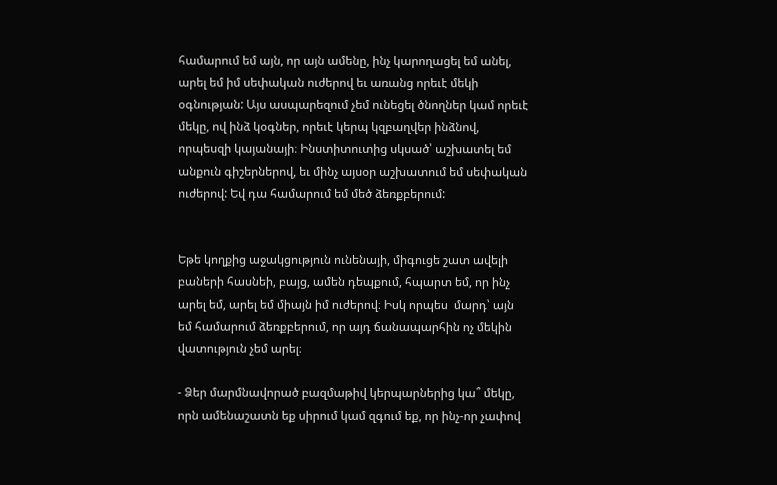համարում եմ այն, որ այն ամենը, ինչ կարողացել եմ անել, արել եմ իմ սեփական ուժերով եւ առանց որեւէ մեկի օգնության: Այս ասպարեզում չեմ ունեցել ծնողներ կամ որեւէ մեկը, ով ինձ կօգներ, որեւէ կերպ կզբաղվեր ինձնով, որպեսզի կայանայի։ Ինստիտուտից սկսած՝ աշխատել եմ անքուն գիշերներով, եւ մինչ այսօր աշխատում եմ սեփական ուժերով: Եվ դա համարում եմ մեծ ձեռքբերում:


Եթե կողքից աջակցություն ունենայի, միգուցե շատ ավելի բաների հասնեի, բայց, ամեն դեպքում, հպարտ եմ, որ ինչ արել եմ, արել եմ միայն իմ ուժերով։ Իսկ որպես  մարդ՝ այն եմ համարում ձեռքբերում, որ այդ ճանապարհին ոչ մեկին վատություն չեմ արել։

- Ձեր մարմնավորած բազմաթիվ կերպարներից կա՞ մեկը, որն ամենաշատն եք սիրում կամ զգում եք, որ ինչ-որ չափով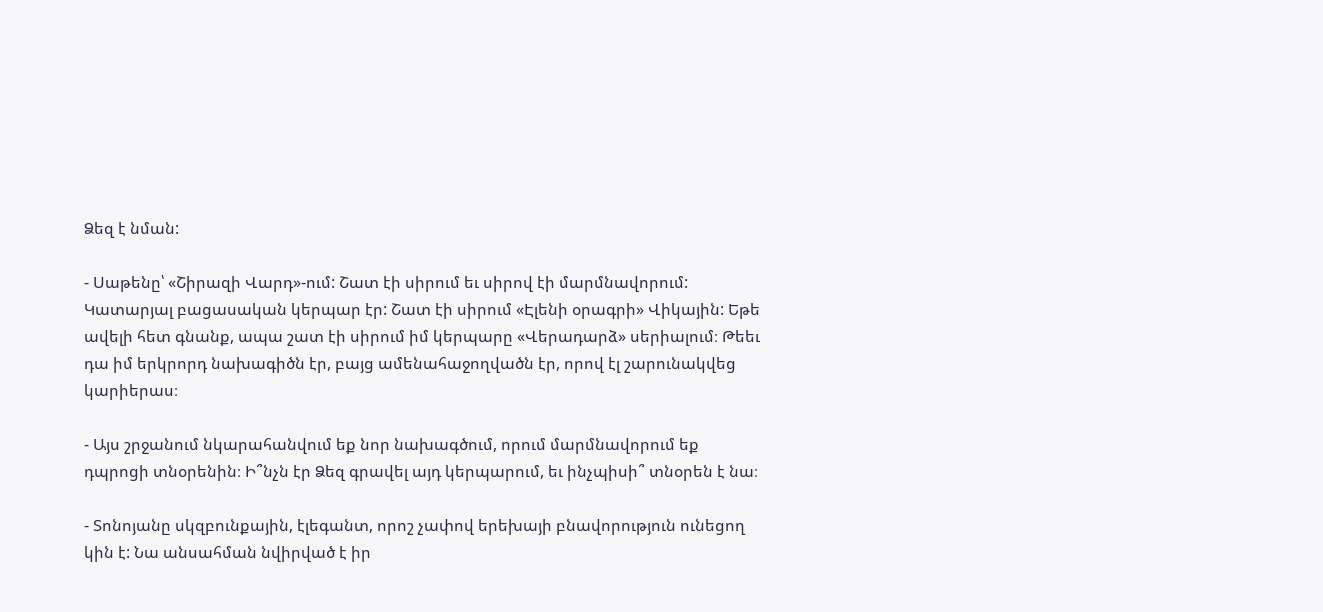Ձեզ է նման:

- Սաթենը՝ «Շիրազի Վարդ»-ում: Շատ էի սիրում եւ սիրով էի մարմնավորում: Կատարյալ բացասական կերպար էր: Շատ էի սիրում «Էլենի օրագրի» Վիկային: Եթե ավելի հետ գնանք, ապա շատ էի սիրում իմ կերպարը «Վերադարձ» սերիալում։ Թեեւ դա իմ երկրորդ նախագիծն էր, բայց ամենահաջողվածն էր, որով էլ շարունակվեց կարիերաս։

- Այս շրջանում նկարահանվում եք նոր նախագծում, որում մարմնավորում եք դպրոցի տնօրենին։ Ի՞նչն էր Ձեզ գրավել այդ կերպարում, եւ ինչպիսի՞ տնօրեն է նա։

- Տոնոյանը սկզբունքային, էլեգանտ, որոշ չափով երեխայի բնավորություն ունեցող կին է: Նա անսահման նվիրված է իր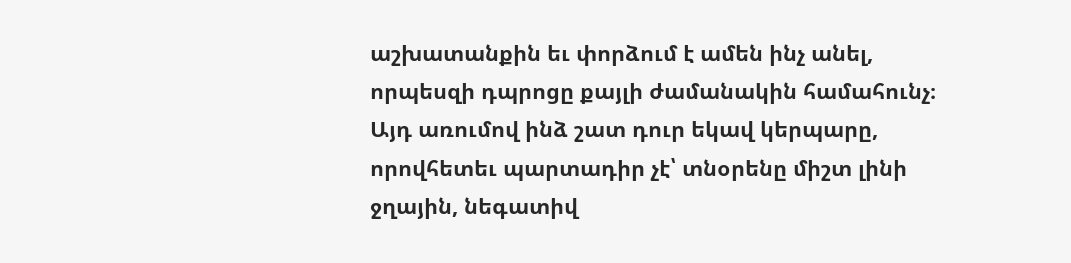աշխատանքին եւ փորձում է ամեն ինչ անել, որպեսզի դպրոցը քայլի ժամանակին համահունչ։ Այդ առումով ինձ շատ դուր եկավ կերպարը, որովհետեւ պարտադիր չէ՝ տնօրենը միշտ լինի ջղային, նեգատիվ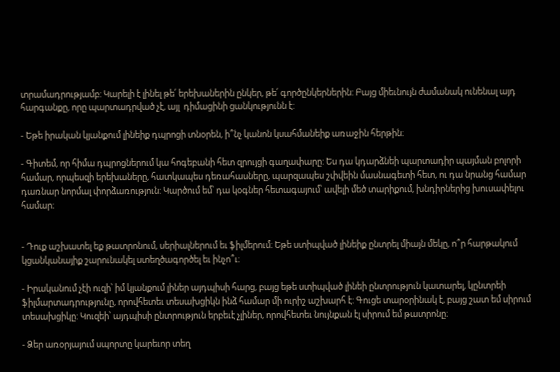տրամադրությամբ: Կարելի է լինել թե՛ երեխաներին ընկեր, թե՛ գործընկերներին: Բայց միեւնույն ժամանակ ունենալ այդ հարգանքը, որը պարտադրված չէ, այլ  դիմացինի ցանկությունն է:

- Եթե իրական կյանքում լինեիք դպրոցի տնօրեն, ի՞նչ կանոն կսահմանեիք առաջին հերթին։

- Գիտեմ, որ հիմա դպրոցներում կա հոգեբանի հետ զրույցի գաղափարը: Ես դա կդարձնեի պարտադիր պայման բոլորի համար, որպեսզի երեխաները, հատկապես դեռահասները, պարզապես շփվեին մասնագետի հետ, ու դա նրանց համար դառնար նորմալ փորձառություն: Կարծում եմ՝ դա կօգներ հետագայում՝ ավելի մեծ տարիքում, խնդիրներից խուսափելու համար։


- Դուք աշխատել եք թատրոնում, սերիալներում եւ ֆիլմերում։ Եթե ստիպված լինեիք ընտրել միայն մեկը, ո՞ր հարթակում կցանկանայիք շարունակել ստեղծագործել եւ ինչո՞ւ։

- Իրականում չէի ուզի՝ իմ կյանքում լիներ այդպիսի հարց, բայց եթե ստիպված լինեի ընտրություն կատարել, կընտրեի ֆիլմարտադրությունը, որովհետեւ տեսախցիկն ինձ համար մի ուրիշ աշխարհ է: Գուցե տարօրինակ է, բայց շատ եմ սիրում տեսախցիկը: Կուզեի՝ այդպիսի ընտրություն երբեւէ չլիներ, որովհետեւ նույնքան էլ սիրում եմ թատրոնը։

- Ձեր առօրյայում սպորտը կարեւոր տեղ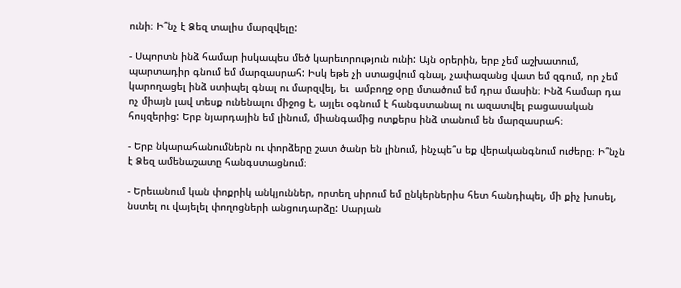ունի։ Ի՞նչ է Ձեզ տալիս մարզվելը:

- Սպորտն ինձ համար իսկապես մեծ կարեւորություն ունի: Այն օրերին, երբ չեմ աշխատում, պարտադիր գնում եմ մարզասրահ: Իսկ եթե չի ստացվում գնալ, չափազանց վատ եմ զգում, որ չեմ կարողացել ինձ ստիպել գնալ ու մարզվել, եւ  ամբողջ օրը մտածում եմ դրա մասին։ Ինձ համար դա ոչ միայն լավ տեսք ունենալու միջոց է, այլեւ օգնում է հանգստանալ ու ազատվել բացասական հույզերից: Երբ նյարդային եմ լինում, միանգամից ոտքերս ինձ տանում են մարզասրահ։

- Երբ նկարահանումներն ու փորձերը շատ ծանր են լինում, ինչպե՞ս եք վերականգնում ուժերը։ Ի՞նչն է Ձեզ ամենաշատը հանգստացնում։

- Երեւանում կան փոքրիկ անկյուններ, որտեղ սիրում եմ ընկերներիս հետ հանդիպել, մի քիչ խոսել, նստել ու վայելել փողոցների անցուդարձը: Սարյան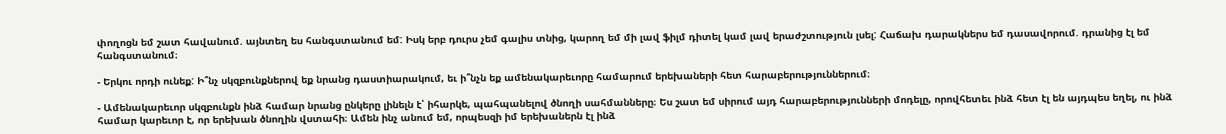փողոցն եմ շատ հավանում. այնտեղ ես հանգստանում եմ: Իսկ երբ դուրս չեմ գալիս տնից, կարող եմ մի լավ ֆիլմ դիտել կամ լավ երաժշտություն լսել: Հաճախ դարակներս եմ դասավորում. դրանից էլ եմ հանգստանում։

- Երկու որդի ունեք: Ի՞նչ սկզբունքներով եք նրանց դաստիարակում, եւ ի՞նչն եք ամենակարեւորը համարում երեխաների հետ հարաբերություններում։

- Ամենակարեւոր սկզբունքն ինձ համար նրանց ընկերը լինելն է՝ իհարկե, պահպանելով ծնողի սահմանները։ Ես շատ եմ սիրում այդ հարաբերությունների մոդելը, որովհետեւ ինձ հետ էլ են այդպես եղել, ու ինձ համար կարեւոր է, որ երեխան ծնողին վստահի։ Ամեն ինչ անում եմ, որպեսզի իմ երեխաներն էլ ինձ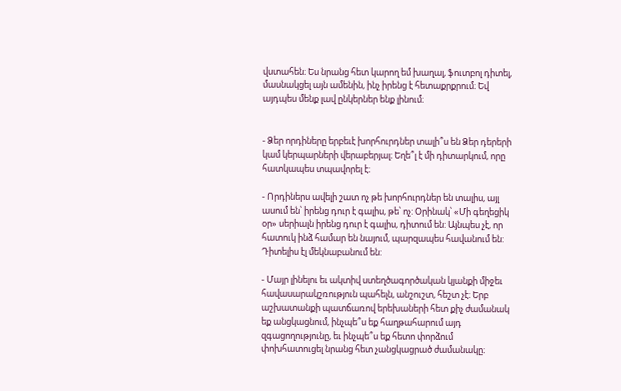վստահեն։ Ես նրանց հետ կարող եմ խաղալ, ֆուտբոլ դիտել, մասնակցել այն ամենին, ինչ իրենց է հետաքրքրում։ Եվ այդպես մենք լավ ընկերներ ենք լինում։


- Ձեր որդիները երբեւէ խորհուրդներ տալի՞ս են Ձեր դերերի կամ կերպարների վերաբերյալ։ Եղե՞լ է մի դիտարկում, որը հատկապես տպավորել է։

- Որդիներս ավելի շատ ոչ թե խորհուրդներ են տալիս, այլ ասում են՝ իրենց դուր է գալիս, թե՝ ոչ: Օրինակ՝ «Մի գեղեցիկ օր» սերիալն իրենց դուր է գալիս, դիտում են: Այնպես չէ, որ հատուկ ինձ համար են նայում, պարզապես հավանում են: Դիտելիս էլ մեկնաբանում են:

- Մայր լինելու եւ ակտիվ ստեղծագործական կյանքի միջեւ հավասարակշռություն պահելն, անշուշտ, հեշտ չէ։ Երբ աշխատանքի պատճառով երեխաների հետ քիչ ժամանակ եք անցկացնում, ինչպե՞ս եք հաղթահարում այդ զգացողությունը, եւ ինչպե՞ս եք հետո փորձում փոխհատուցել նրանց հետ չանցկացրած ժամանակը։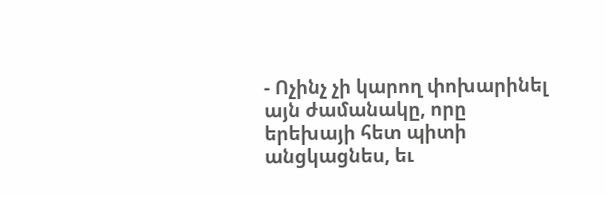- Ոչինչ չի կարող փոխարինել այն ժամանակը, որը երեխայի հետ պիտի անցկացնես, եւ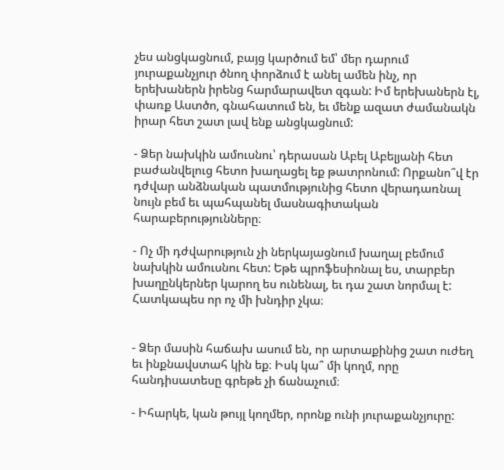չես անցկացնում, բայց կարծում եմ՝ մեր դարում յուրաքանչյուր ծնող փորձում է անել ամեն ինչ, որ երեխաներն իրենց հարմարավետ զգան: Իմ երեխաներն էլ, փառք Աստծո, գնահատում են, եւ մենք ազատ ժամանակն իրար հետ շատ լավ ենք անցկացնում:

- Ձեր նախկին ամուսնու՝ դերասան Աբել Աբելյանի հետ բաժանվելուց հետո խաղացել եք թատրոնում: Որքանո՞վ էր դժվար անձնական պատմությունից հետո վերադառնալ նույն բեմ եւ պահպանել մասնագիտական հարաբերությունները։

- Ոչ մի դժվարություն չի ներկայացնում խաղալ բեմում նախկին ամուսնու հետ: Եթե պրոֆեսիոնալ ես, տարբեր խաղընկերներ կարող ես ունենալ, եւ դա շատ նորմալ է: Հատկապես որ ոչ մի խնդիր չկա։


- Ձեր մասին հաճախ ասում են, որ արտաքինից շատ ուժեղ եւ ինքնավստահ կին եք։ Իսկ կա՞ մի կողմ, որը հանդիսատեսը գրեթե չի ճանաչում։

- Իհարկե, կան թույլ կողմեր, որոնք ունի յուրաքանչյուրը: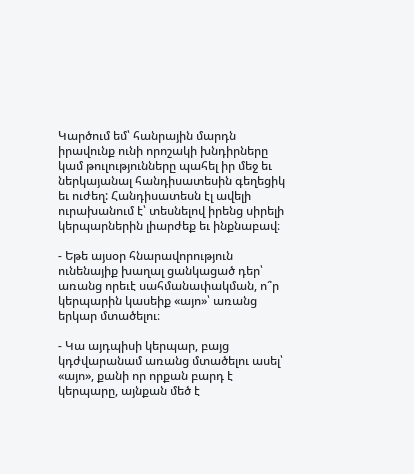Կարծում եմ՝ հանրային մարդն իրավունք ունի որոշակի խնդիրները կամ թուլությունները պահել իր մեջ եւ ներկայանալ հանդիսատեսին գեղեցիկ եւ ուժեղ: Հանդիսատեսն էլ ավելի ուրախանում է՝ տեսնելով իրենց սիրելի կերպարներին լիարժեք եւ ինքնաբավ։

- Եթե այսօր հնարավորություն ունենայիք խաղալ ցանկացած դեր՝ առանց որեւէ սահմանափակման, ո՞ր կերպարին կասեիք «այո»՝ առանց երկար մտածելու։

- Կա այդպիսի կերպար, բայց կդժվարանամ առանց մտածելու ասել՝ «այո», քանի որ որքան բարդ է կերպարը, այնքան մեծ է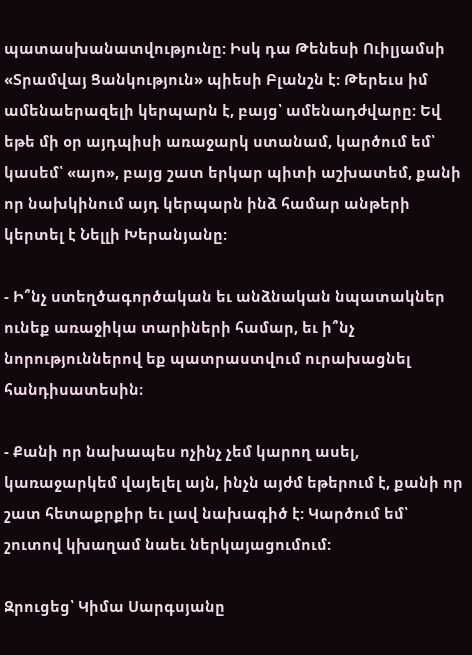պատասխանատվությունը: Իսկ դա Թենեսի Ուիլյամսի «Տրամվայ Ցանկություն» պիեսի Բլանշն է: Թերեւս իմ ամենաերազելի կերպարն է, բայց՝ ամենադժվարը: Եվ եթե մի օր այդպիսի առաջարկ ստանամ, կարծում եմ՝ կասեմ՝ «այո», բայց շատ երկար պիտի աշխատեմ, քանի որ նախկինում այդ կերպարն ինձ համար անթերի կերտել է Նելլի Խերանյանը:

- Ի՞նչ ստեղծագործական եւ անձնական նպատակներ ունեք առաջիկա տարիների համար, եւ ի՞նչ նորություններով եք պատրաստվում ուրախացնել հանդիսատեսին։

- Քանի որ նախապես ոչինչ չեմ կարող ասել, կառաջարկեմ վայելել այն, ինչն այժմ եթերում է, քանի որ շատ հետաքրքիր եւ լավ նախագիծ է: Կարծում եմ՝ շուտով կխաղամ նաեւ ներկայացումում:

Զրուցեց՝ Կիմա Սարգսյանը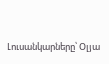Լուսանկարները՝ Օլյա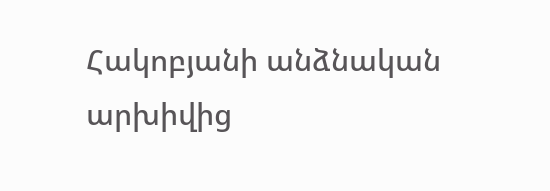Հակոբյանի անձնական արխիվից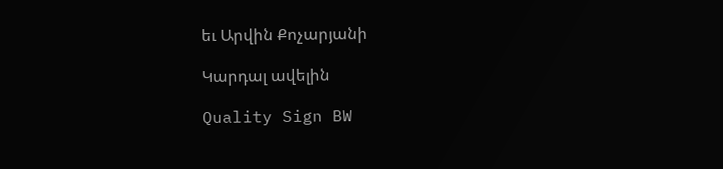եւ Արվին Քոչարյանի

Կարդալ ավելին

Quality Sign BW